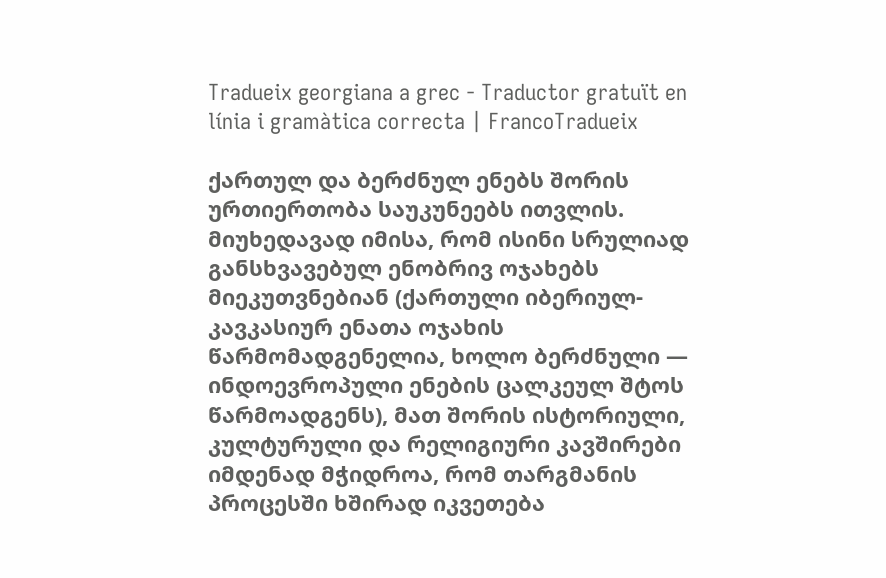Tradueix georgiana a grec - Traductor gratuït en línia i gramàtica correcta | FrancoTradueix

ქართულ და ბერძნულ ენებს შორის ურთიერთობა საუკუნეებს ითვლის. მიუხედავად იმისა, რომ ისინი სრულიად განსხვავებულ ენობრივ ოჯახებს მიეკუთვნებიან (ქართული იბერიულ-კავკასიურ ენათა ოჯახის წარმომადგენელია, ხოლო ბერძნული — ინდოევროპული ენების ცალკეულ შტოს წარმოადგენს), მათ შორის ისტორიული, კულტურული და რელიგიური კავშირები იმდენად მჭიდროა, რომ თარგმანის პროცესში ხშირად იკვეთება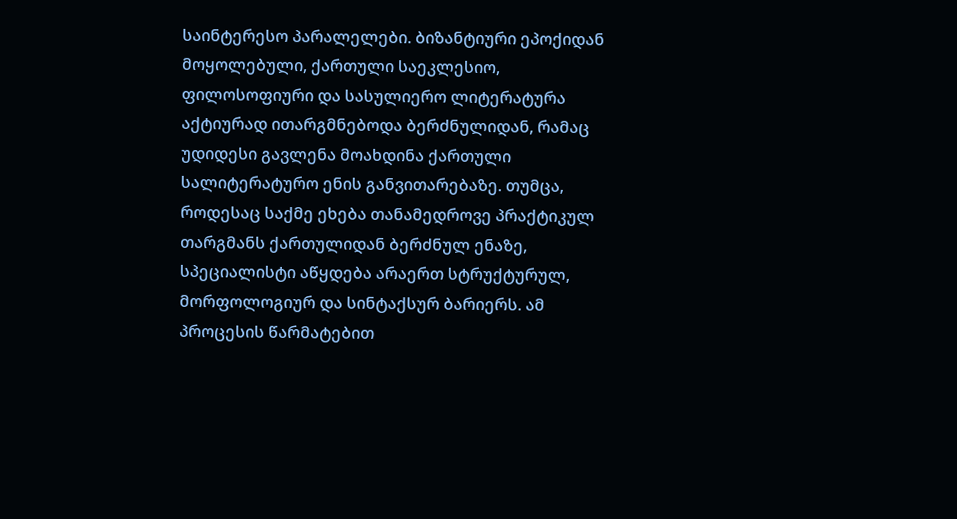საინტერესო პარალელები. ბიზანტიური ეპოქიდან მოყოლებული, ქართული საეკლესიო, ფილოსოფიური და სასულიერო ლიტერატურა აქტიურად ითარგმნებოდა ბერძნულიდან, რამაც უდიდესი გავლენა მოახდინა ქართული სალიტერატურო ენის განვითარებაზე. თუმცა, როდესაც საქმე ეხება თანამედროვე პრაქტიკულ თარგმანს ქართულიდან ბერძნულ ენაზე, სპეციალისტი აწყდება არაერთ სტრუქტურულ, მორფოლოგიურ და სინტაქსურ ბარიერს. ამ პროცესის წარმატებით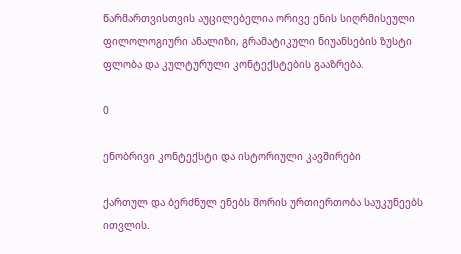წარმართვისთვის აუცილებელია ორივე ენის სიღრმისეული ფილოლოგიური ანალიზი, გრამატიკული ნიუანსების ზუსტი ფლობა და კულტურული კონტექსტების გააზრება.

0

ენობრივი კონტექსტი და ისტორიული კავშირები

ქართულ და ბერძნულ ენებს შორის ურთიერთობა საუკუნეებს ითვლის.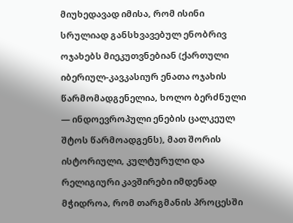მიუხედავად იმისა, რომ ისინი სრულიად განსხვავებულ ენობრივ ოჯახებს მიეკუთვნებიან (ქართული იბერიულ-კავკასიურ ენათა ოჯახის წარმომადგენელია, ხოლო ბერძნული — ინდოევროპული ენების ცალკეულ შტოს წარმოადგენს), მათ შორის ისტორიული, კულტურული და რელიგიური კავშირები იმდენად მჭიდროა, რომ თარგმანის პროცესში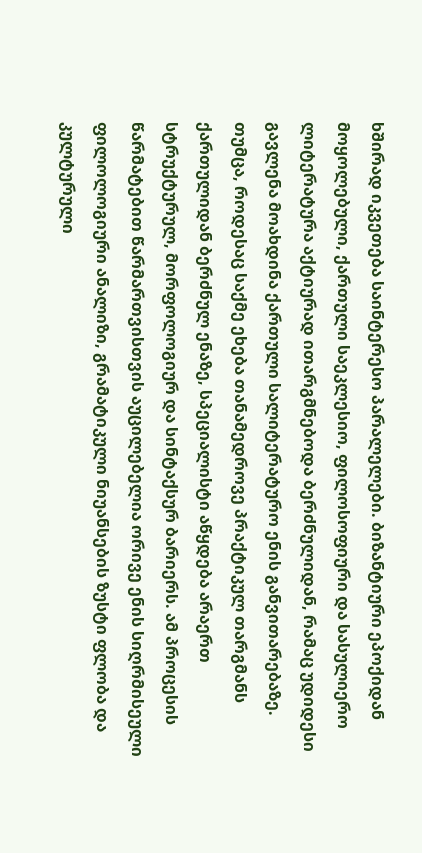ხშირად იკვეთება საინტერესო პარალელები. ბიზანტიური ეპოქიდან მოყოლებული, ქართული საეკლესიო, ფილოსოფიური და სასულიერო ლიტერატურა აქტიურად ითარგმნებოდა ბერძნულიდან, რამაც უდიდესი გავლენა მოახდინა ქართული სალიტერატურო ენის განვითარებაზე. თუმცა, როდესაც საქმე ეხება თანამედროვე პრაქტიკულ თარგმანს ქართულიდან ბერძნულ ენაზე, სპეციალისტი აწყდება არაერთ სტრუქტურულ, მორფოლოგიურ და სინტაქსურ ბარიერს. ამ პროცესის წარმატებით წარმართვისთვის აუცილებელია ორივე ენის სიღრმისეული ფილოლოგიური ანალიზი, გრამატიკული ნიუანსების ზუსტი ფლობა და კულტურული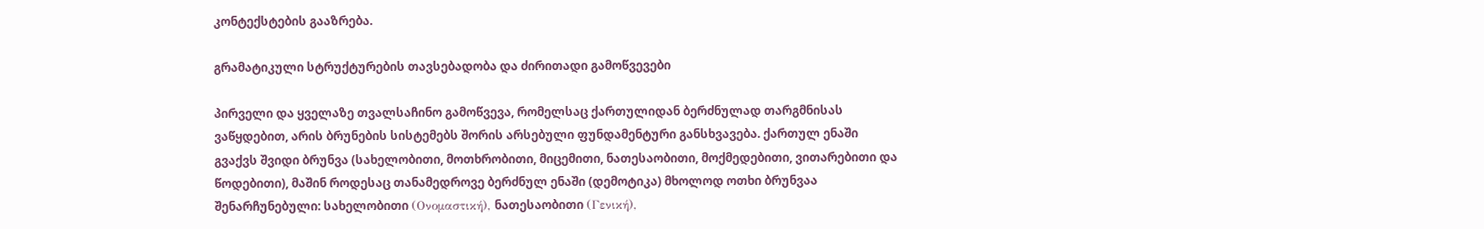კონტექსტების გააზრება.

გრამატიკული სტრუქტურების თავსებადობა და ძირითადი გამოწვევები

პირველი და ყველაზე თვალსაჩინო გამოწვევა, რომელსაც ქართულიდან ბერძნულად თარგმნისას ვაწყდებით, არის ბრუნების სისტემებს შორის არსებული ფუნდამენტური განსხვავება. ქართულ ენაში გვაქვს შვიდი ბრუნვა (სახელობითი, მოთხრობითი, მიცემითი, ნათესაობითი, მოქმედებითი, ვითარებითი და წოდებითი), მაშინ როდესაც თანამედროვე ბერძნულ ენაში (დემოტიკა) მხოლოდ ოთხი ბრუნვაა შენარჩუნებული: სახელობითი (Ονομαστική), ნათესაობითი (Γενική),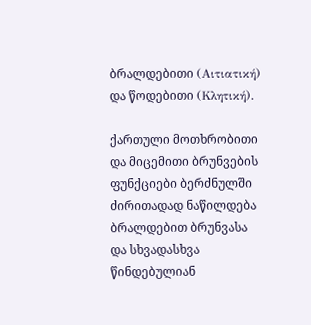ბრალდებითი (Αιτιατική) და წოდებითი (Κλητική).

ქართული მოთხრობითი და მიცემითი ბრუნვების ფუნქციები ბერძნულში ძირითადად ნაწილდება ბრალდებით ბრუნვასა და სხვადასხვა წინდებულიან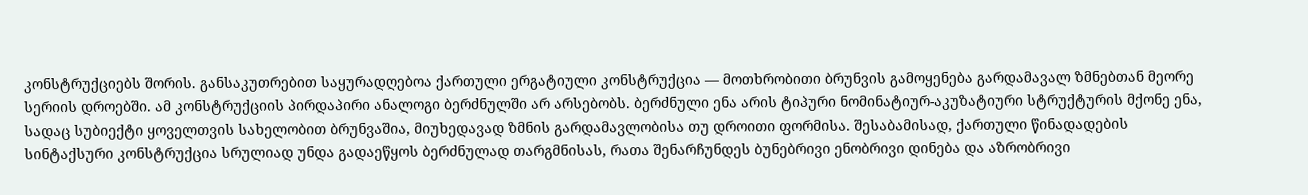კონსტრუქციებს შორის. განსაკუთრებით საყურადღებოა ქართული ერგატიული კონსტრუქცია — მოთხრობითი ბრუნვის გამოყენება გარდამავალ ზმნებთან მეორე სერიის დროებში. ამ კონსტრუქციის პირდაპირი ანალოგი ბერძნულში არ არსებობს. ბერძნული ენა არის ტიპური ნომინატიურ-აკუზატიური სტრუქტურის მქონე ენა, სადაც სუბიექტი ყოველთვის სახელობით ბრუნვაშია, მიუხედავად ზმნის გარდამავლობისა თუ დროითი ფორმისა. შესაბამისად, ქართული წინადადების სინტაქსური კონსტრუქცია სრულიად უნდა გადაეწყოს ბერძნულად თარგმნისას, რათა შენარჩუნდეს ბუნებრივი ენობრივი დინება და აზრობრივი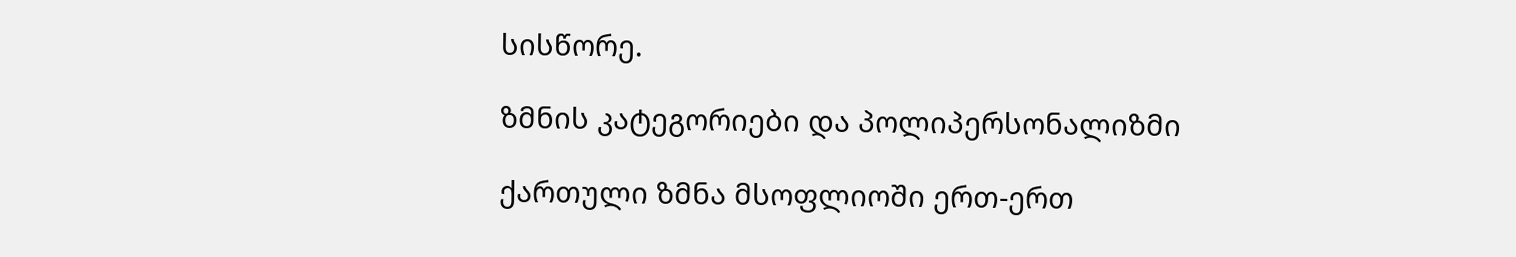სისწორე.

ზმნის კატეგორიები და პოლიპერსონალიზმი

ქართული ზმნა მსოფლიოში ერთ-ერთ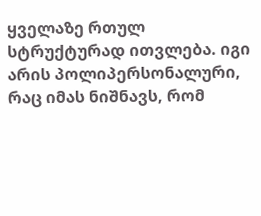ყველაზე რთულ სტრუქტურად ითვლება. იგი არის პოლიპერსონალური, რაც იმას ნიშნავს, რომ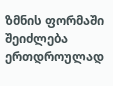ზმნის ფორმაში შეიძლება ერთდროულად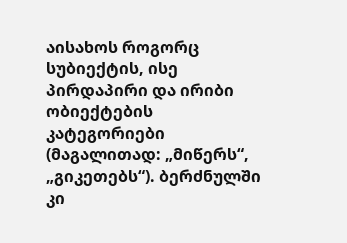აისახოს როგორც სუბიექტის, ისე პირდაპირი და ირიბი ობიექტების კატეგორიები (მაგალითად: „მიწერს“, „გიკეთებს“). ბერძნულში კი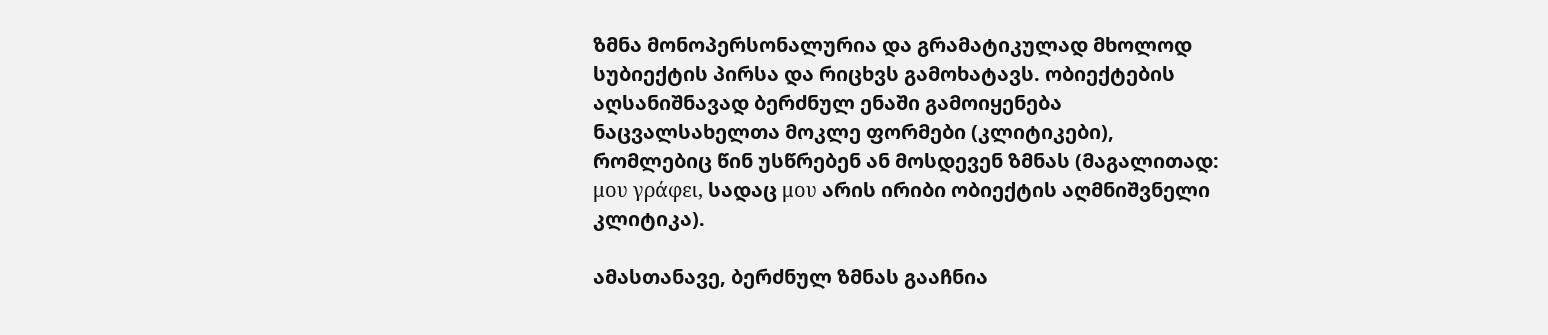ზმნა მონოპერსონალურია და გრამატიკულად მხოლოდ სუბიექტის პირსა და რიცხვს გამოხატავს. ობიექტების აღსანიშნავად ბერძნულ ენაში გამოიყენება ნაცვალსახელთა მოკლე ფორმები (კლიტიკები), რომლებიც წინ უსწრებენ ან მოსდევენ ზმნას (მაგალითად: μου γράφει, სადაც μου არის ირიბი ობიექტის აღმნიშვნელი კლიტიკა).

ამასთანავე, ბერძნულ ზმნას გააჩნია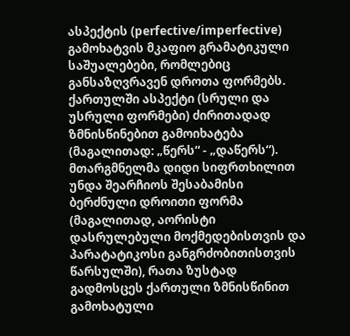ასპექტის (perfective/imperfective) გამოხატვის მკაფიო გრამატიკული საშუალებები, რომლებიც განსაზღვრავენ დროთა ფორმებს. ქართულში ასპექტი (სრული და უსრული ფორმები) ძირითადად ზმნისწინებით გამოიხატება (მაგალითად: „წერს“ - „დაწერს“). მთარგმნელმა დიდი სიფრთხილით უნდა შეარჩიოს შესაბამისი ბერძნული დროითი ფორმა (მაგალითად, აორისტი დასრულებული მოქმედებისთვის და პარატატიკოსი განგრძობითისთვის წარსულში), რათა ზუსტად გადმოსცეს ქართული ზმნისწინით გამოხატული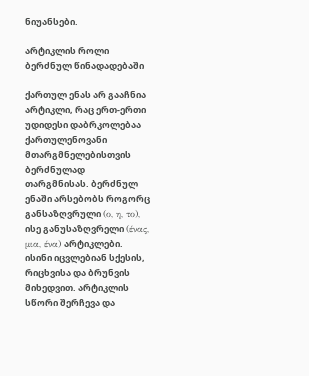ნიუანსები.

არტიკლის როლი ბერძნულ წინადადებაში

ქართულ ენას არ გააჩნია არტიკლი, რაც ერთ-ერთი უდიდესი დაბრკოლებაა ქართულენოვანი მთარგმნელებისთვის ბერძნულად თარგმნისას. ბერძნულ ენაში არსებობს როგორც განსაზღვრული (ο, η, το), ისე განუსაზღვრელი (ένας, μια, ένα) არტიკლები. ისინი იცვლებიან სქესის, რიცხვისა და ბრუნვის მიხედვით. არტიკლის სწორი შერჩევა და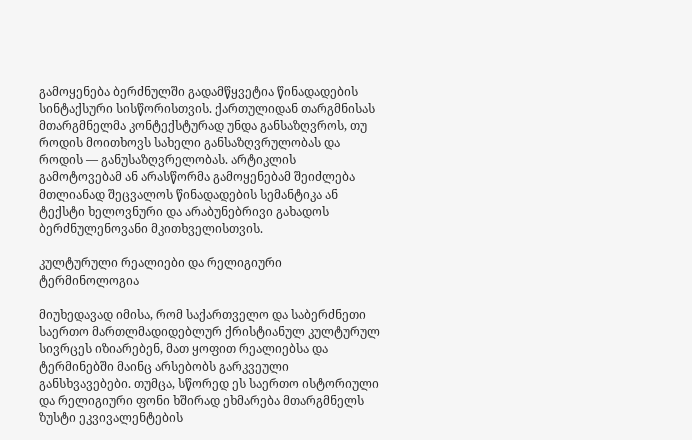გამოყენება ბერძნულში გადამწყვეტია წინადადების სინტაქსური სისწორისთვის. ქართულიდან თარგმნისას მთარგმნელმა კონტექსტურად უნდა განსაზღვროს, თუ როდის მოითხოვს სახელი განსაზღვრულობას და როდის — განუსაზღვრელობას. არტიკლის გამოტოვებამ ან არასწორმა გამოყენებამ შეიძლება მთლიანად შეცვალოს წინადადების სემანტიკა ან ტექსტი ხელოვნური და არაბუნებრივი გახადოს ბერძნულენოვანი მკითხველისთვის.

კულტურული რეალიები და რელიგიური ტერმინოლოგია

მიუხედავად იმისა, რომ საქართველო და საბერძნეთი საერთო მართლმადიდებლურ ქრისტიანულ კულტურულ სივრცეს იზიარებენ, მათ ყოფით რეალიებსა და ტერმინებში მაინც არსებობს გარკვეული განსხვავებები. თუმცა, სწორედ ეს საერთო ისტორიული და რელიგიური ფონი ხშირად ეხმარება მთარგმნელს ზუსტი ეკვივალენტების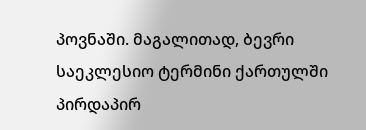პოვნაში. მაგალითად, ბევრი საეკლესიო ტერმინი ქართულში პირდაპირ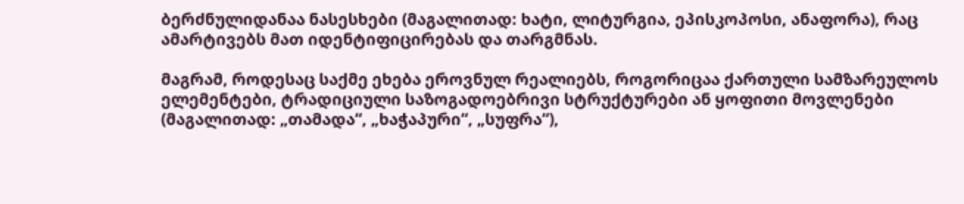ბერძნულიდანაა ნასესხები (მაგალითად: ხატი, ლიტურგია, ეპისკოპოსი, ანაფორა), რაც ამარტივებს მათ იდენტიფიცირებას და თარგმნას.

მაგრამ, როდესაც საქმე ეხება ეროვნულ რეალიებს, როგორიცაა ქართული სამზარეულოს ელემენტები, ტრადიციული საზოგადოებრივი სტრუქტურები ან ყოფითი მოვლენები (მაგალითად: „თამადა“, „ხაჭაპური“, „სუფრა“),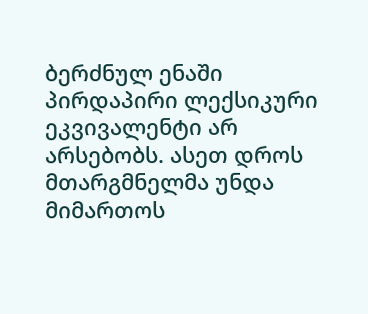ბერძნულ ენაში პირდაპირი ლექსიკური ეკვივალენტი არ არსებობს. ასეთ დროს მთარგმნელმა უნდა მიმართოს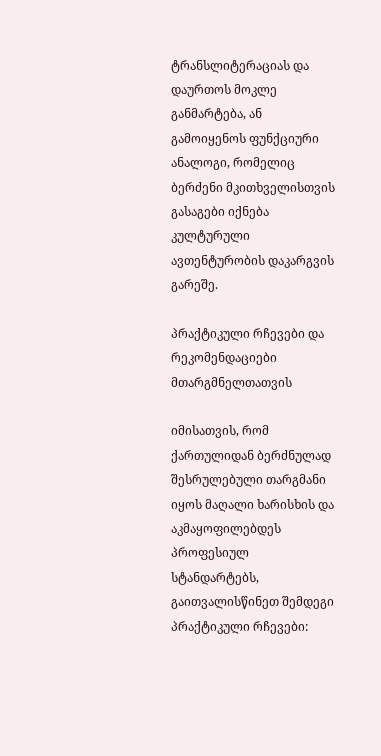ტრანსლიტერაციას და დაურთოს მოკლე განმარტება, ან გამოიყენოს ფუნქციური ანალოგი, რომელიც ბერძენი მკითხველისთვის გასაგები იქნება კულტურული ავთენტურობის დაკარგვის გარეშე.

პრაქტიკული რჩევები და რეკომენდაციები მთარგმნელთათვის

იმისათვის, რომ ქართულიდან ბერძნულად შესრულებული თარგმანი იყოს მაღალი ხარისხის და აკმაყოფილებდეს პროფესიულ სტანდარტებს, გაითვალისწინეთ შემდეგი პრაქტიკული რჩევები: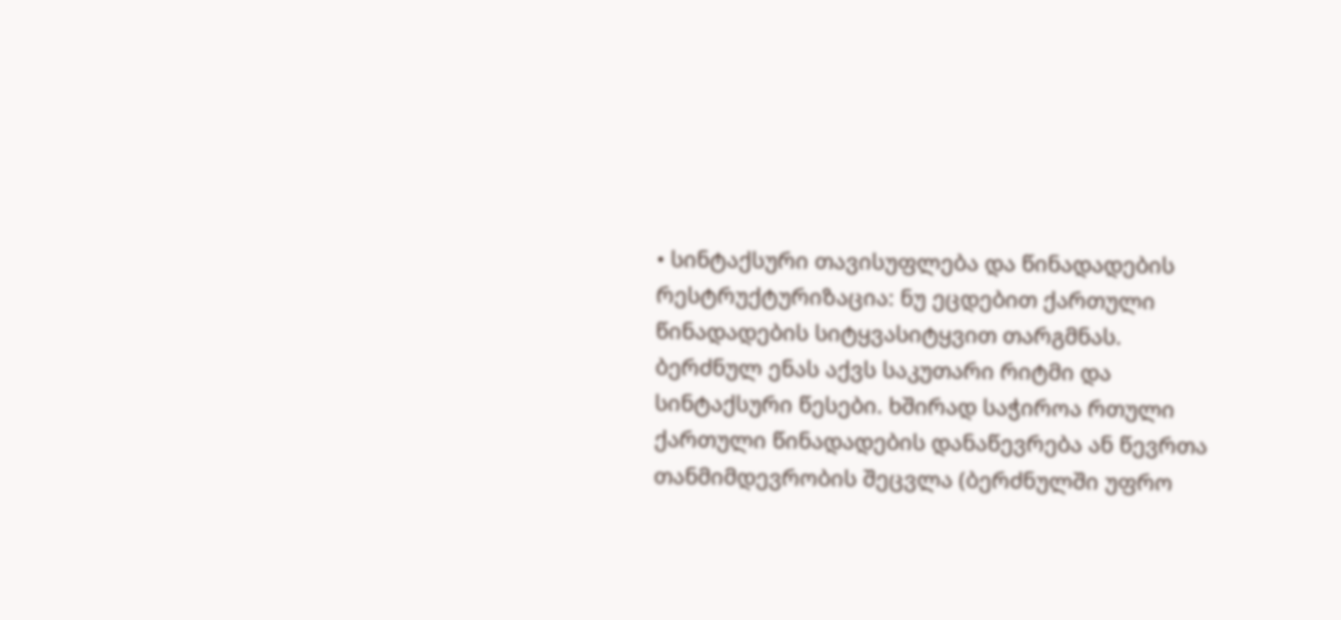• სინტაქსური თავისუფლება და წინადადების რესტრუქტურიზაცია: ნუ ეცდებით ქართული წინადადების სიტყვასიტყვით თარგმნას. ბერძნულ ენას აქვს საკუთარი რიტმი და სინტაქსური წესები. ხშირად საჭიროა რთული ქართული წინადადების დანაწევრება ან წევრთა თანმიმდევრობის შეცვლა (ბერძნულში უფრო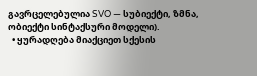გავრცელებულია SVO — სუბიექტი, ზმნა, ობიექტი სინტაქსური მოდელი).
  • ყურადღება მიაქციეთ სქესის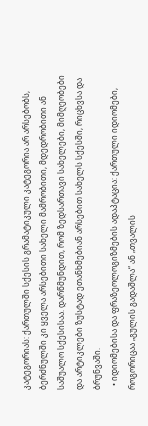კატეგორიას: ქართულში სქესის გრამატიკული კატეგორია არ არსებობს, ბერძნულში კი ყველა არსებითი სახელი მამრობითი, მდედრობითი ან საშუალო სქესისაა. დარწმუნდით, რომ ზედსართავი სახელები, მიმღეობები და არტიკლები ზუსტად ეთანხმებიან არსებით სახელს სქესში, რიცხვსა და ბრუნვაში.
  • იდიომებისა და ფრაზეოლოგიზმების ადაპტაცია: ქართული იდიომები, როგორიცაა „გულის გადაშლა“ ან „თვალის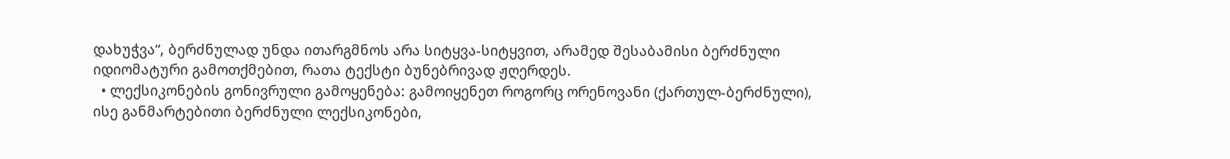დახუჭვა“, ბერძნულად უნდა ითარგმნოს არა სიტყვა-სიტყვით, არამედ შესაბამისი ბერძნული იდიომატური გამოთქმებით, რათა ტექსტი ბუნებრივად ჟღერდეს.
  • ლექსიკონების გონივრული გამოყენება: გამოიყენეთ როგორც ორენოვანი (ქართულ-ბერძნული), ისე განმარტებითი ბერძნული ლექსიკონები,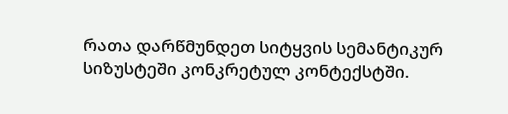რათა დარწმუნდეთ სიტყვის სემანტიკურ სიზუსტეში კონკრეტულ კონტექსტში.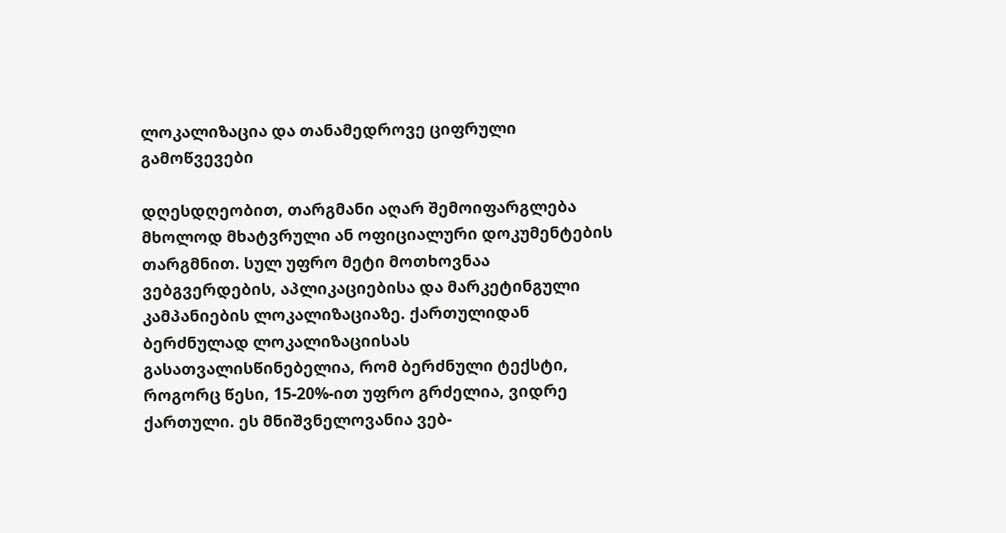ლოკალიზაცია და თანამედროვე ციფრული გამოწვევები

დღესდღეობით, თარგმანი აღარ შემოიფარგლება მხოლოდ მხატვრული ან ოფიციალური დოკუმენტების თარგმნით. სულ უფრო მეტი მოთხოვნაა ვებგვერდების, აპლიკაციებისა და მარკეტინგული კამპანიების ლოკალიზაციაზე. ქართულიდან ბერძნულად ლოკალიზაციისას გასათვალისწინებელია, რომ ბერძნული ტექსტი, როგორც წესი, 15-20%-ით უფრო გრძელია, ვიდრე ქართული. ეს მნიშვნელოვანია ვებ-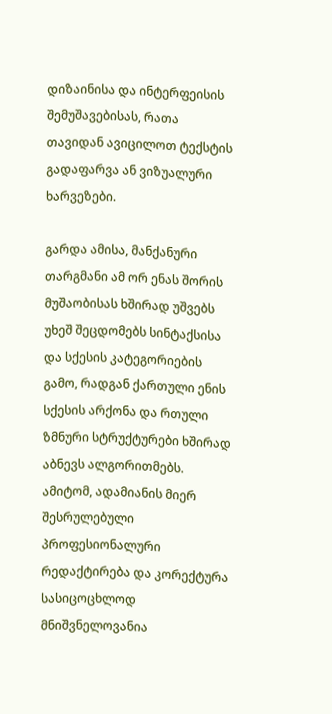დიზაინისა და ინტერფეისის შემუშავებისას, რათა თავიდან ავიცილოთ ტექსტის გადაფარვა ან ვიზუალური ხარვეზები.

გარდა ამისა, მანქანური თარგმანი ამ ორ ენას შორის მუშაობისას ხშირად უშვებს უხეშ შეცდომებს სინტაქსისა და სქესის კატეგორიების გამო, რადგან ქართული ენის სქესის არქონა და რთული ზმნური სტრუქტურები ხშირად აბნევს ალგორითმებს. ამიტომ, ადამიანის მიერ შესრულებული პროფესიონალური რედაქტირება და კორექტურა სასიცოცხლოდ მნიშვნელოვანია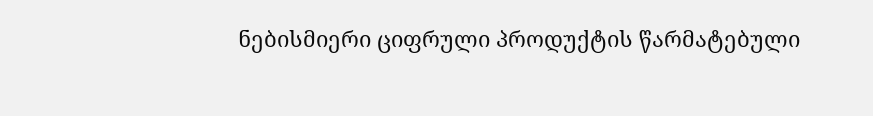ნებისმიერი ციფრული პროდუქტის წარმატებული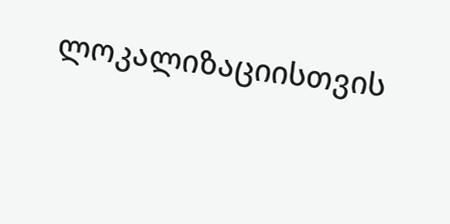ლოკალიზაციისთვის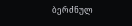ბერძნულ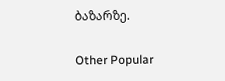ბაზარზე.

Other Popular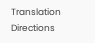Translation Directions